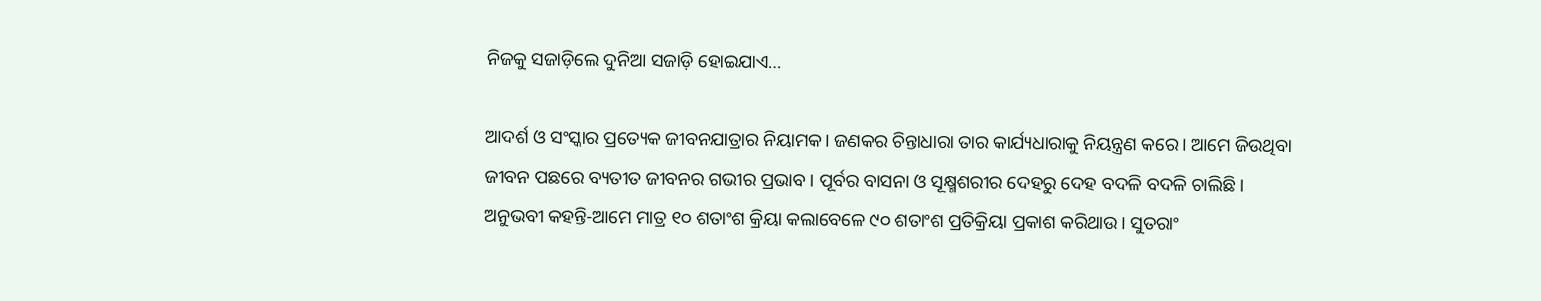ନିଜକୁ ସଜାଡ଼ିଲେ ଦୁନିଆ ସଜାଡ଼ି ହୋଇଯାଏ…

ଆଦର୍ଶ ଓ ସଂସ୍କାର ପ୍ରତ୍ୟେକ ଜୀବନଯାତ୍ରାର ନିୟାମକ। ଜଣକର ଚିନ୍ତାଧାରା ତାର କାର୍ଯ୍ୟଧାରାକୁ ନିୟନ୍ତ୍ରଣ କରେ। ଆମେ ଜିଉଥିବା ଜୀବନ ପଛରେ ବ୍ୟତୀତ ଜୀବନର ଗଭୀର ପ୍ରଭାବ। ପୂର୍ବର ବାସନା ଓ ସୂକ୍ଷ୍ମଶରୀର ଦେହରୁ ଦେହ ବଦଳି ବଦଳି ଚାଲିଛି। ଅନୁଭବୀ କହନ୍ତି-ଆମେ ମାତ୍ର ୧୦ ଶତାଂଶ କ୍ରିୟା କଲାବେଳେ ୯୦ ଶତାଂଶ ପ୍ରତିକ୍ରିୟା ପ୍ରକାଶ କରିଥାଉ। ସୁତରାଂ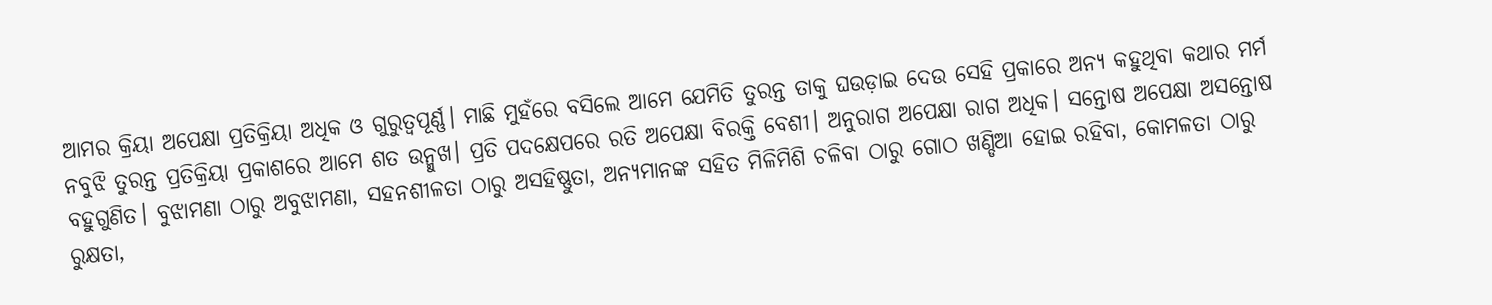ଆମର କ୍ରିୟା ଅପେକ୍ଷା ପ୍ରତିକ୍ରିୟା ଅଧିକ ଓ ଗୁରୁତ୍ୱପୂର୍ଣ୍ଣ। ମାଛି ମୁହଁରେ ବସିଲେ ଆମେ ଯେମିତି ତୁରନ୍ତ ତାକୁ ଘଉଡ଼ାଇ ଦେଉ ସେହି ପ୍ରକାରେ ଅନ୍ୟ କହୁଥିବା କଥାର ମର୍ମ ନବୁଝି ତୁରନ୍ତ ପ୍ରତିକ୍ରିୟା ପ୍ରକାଶରେ ଆମେ ଶତ ଉନ୍ମୁଖ। ପ୍ରତି ପଦକ୍ଷେପରେ ରତି ଅପେକ୍ଷା ବିରକ୍ତି ବେଶୀ। ଅନୁରାଗ ଅପେକ୍ଷା ରାଗ ଅଧିକ। ସନ୍ତୋଷ ଅପେକ୍ଷା ଅସନ୍ତୋଷ ବହୁଗୁଣିତ। ବୁଝାମଣା ଠାରୁ ଅବୁଝାମଣା, ସହନଶୀଳତା ଠାରୁ ଅସହିଷ୍ଣୁତା, ଅନ୍ୟମାନଙ୍କ ସହିତ ମିଳିମିଶି ଚଳିବା ଠାରୁ ଗୋଠ ଖଣ୍ଡିଆ ହୋଇ ରହିବା, କୋମଳତା ଠାରୁ ରୁକ୍ଷତା,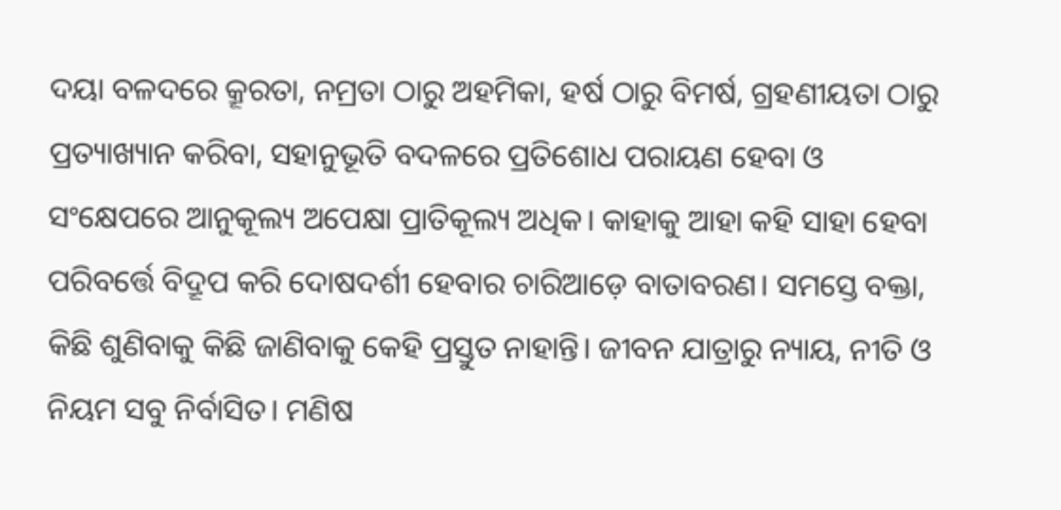ଦୟା ବଳଦରେ କ୍ରୂରତା, ନମ୍ରତା ଠାରୁ ଅହମିକା, ହର୍ଷ ଠାରୁ ବିମର୍ଷ, ଗ୍ରହଣୀୟତା ଠାରୁ ପ୍ରତ୍ୟାଖ୍ୟାନ କରିବା, ସହାନୁଭୂତି ବଦଳରେ ପ୍ରତିଶୋଧ ପରାୟଣ ହେବା ଓ ସଂକ୍ଷେପରେ ଆନୁକୂଲ୍ୟ ଅପେକ୍ଷା ପ୍ରାତିକୂଲ୍ୟ ଅଧିକ। କାହାକୁ ଆହା କହି ସାହା ହେବା ପରିବର୍ତ୍ତେ ବିଦ୍ରୂପ କରି ଦୋଷଦର୍ଶୀ ହେବାର ଚାରିଆଡ଼େ ବାତାବରଣ। ସମସ୍ତେ ବକ୍ତା, କିଛି ଶୁଣିବାକୁ କିଛି ଜାଣିବାକୁ କେହି ପ୍ରସ୍ତୁତ ନାହାନ୍ତି। ଜୀବନ ଯାତ୍ରାରୁ ନ୍ୟାୟ, ନୀତି ଓ ନିୟମ ସବୁ ନିର୍ବାସିତ। ମଣିଷ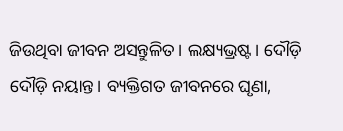ଜିଉଥିବା ଜୀବନ ଅସନ୍ତୁଳିତ। ଲକ୍ଷ୍ୟଭ୍ରଷ୍ଟ। ଦୌଡ଼ି ଦୌଡ଼ି ନୟାନ୍ତ। ବ୍ୟକ୍ତିଗତ ଜୀବନରେ ଘୃଣା,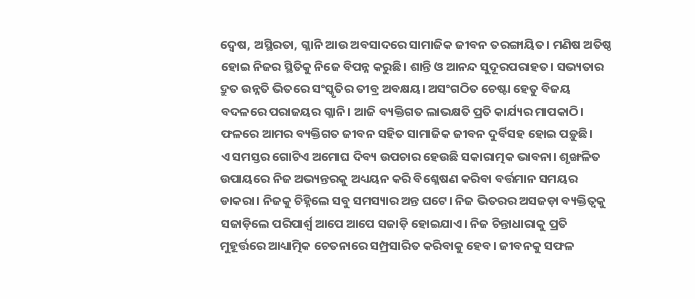ଦ୍ୱେଷ, ଅସ୍ଥିରତା, ଗ୍ଳାନି ଆଉ ଅବସାଦରେ ସାମାଜିକ ଜୀବନ ତରଙ୍ଗାୟିତ। ମଣିଷ ଅତିଷ୍ଠ ହୋଇ ନିଜର ସ୍ଥିତିକୁ ନିଜେ ବିପନ୍ନ କରୁଛି। ଶାନ୍ତି ଓ ଆନନ୍ଦ ସୁଦୂରପରାହତ। ସଭ୍ୟତାର ଦ୍ରୁତ ଉନ୍ନତି ଭିତରେ ସଂସ୍କୃତିର ତୀବ୍ର ଅବକ୍ଷୟ। ଅସଂଗଠିତ ଚେଷ୍ଟା ହେତୁ ବିଜୟ ବଦଳରେ ପରାଜୟର ଗ୍ଳାନି। ଆଜି ବ୍ୟକ୍ତିଗତ ଲାଭକ୍ଷତି ପ୍ରତି କାର୍ଯ୍ୟର ମାପକାଠି। ଫଳରେ ଆମର ବ୍ୟକ୍ତିଗତ ଜୀବନ ସହିତ ସାମାଜିକ ଜୀବନ ଦୁର୍ବିସହ ହୋଇ ପଡ଼ୁଛି।
ଏ ସମସ୍ତର ଗୋଟିଏ ଅମୋଘ ଦିବ୍ୟ ଉପଚାର ହେଉଛି ସକାରାତ୍ମକ ଭାବନା। ଶୃଙ୍ଖଳିତ ଉପାୟରେ ନିଜ ଅଭ୍ୟନ୍ତରକୁ ଅଧ୍ୟୟନ କରି ବିଶ୍ଳେଷଣ କରିବା ବର୍ତ୍ତମାନ ସମୟର ଡାକରା। ନିଜକୁ ଚିହ୍ନିଲେ ସବୁ ସମସ୍ୟାର ଅନ୍ତ ଘଟେ। ନିଜ ଭିତରର ଅସଜଡ଼ା ବ୍ୟକ୍ତିତ୍ୱକୁ ସଜାଡ଼ିଲେ ପରିପାର୍ଶ୍ବ ଆପେ ଆପେ ସଜାଡ଼ି ହୋଇଯାଏ। ନିଜ ଚିନ୍ତାଧାରାକୁ ପ୍ରତି ମୁହୂର୍ତ୍ତରେ ଆଧ୍ୟାତ୍ମିକ ଚେତନାରେ ସମ୍ପ୍ରସାରିତ କରିବାକୁ ହେବ। ଜୀବନକୁ ସଫଳ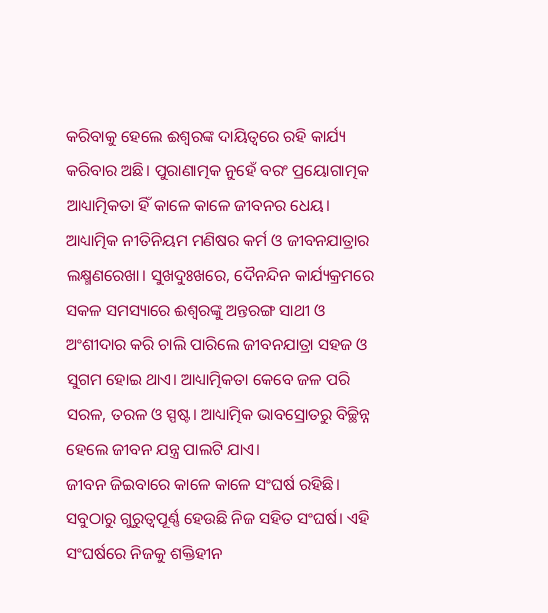କରିବାକୁ ହେଲେ ଈଶ୍ୱରଙ୍କ ଦାୟିତ୍ୱରେ ରହି କାର୍ଯ୍ୟ କରିବାର ଅଛି। ପୁରାଣାତ୍ମକ ନୁହେଁ ବରଂ ପ୍ରୟୋଗାତ୍ମକ ଆଧ୍ୟାତ୍ମିକତା ହିଁ କାଳେ କାଳେ ଜୀବନର ଧେୟ। ଆଧ୍ୟାତ୍ମିକ ନୀତିନିୟମ ମଣିଷର କର୍ମ ଓ ଜୀବନଯାତ୍ରାର ଲକ୍ଷ୍ମଣରେଖା। ସୁଖଦୁଃଖରେ, ଦୈନନ୍ଦିନ କାର୍ଯ୍ୟକ୍ରମରେ ସକଳ ସମସ୍ୟାରେ ଈଶ୍ୱରଙ୍କୁ ଅନ୍ତରଙ୍ଗ ସାଥୀ ଓ ଅଂଶୀଦାର କରି ଚାଲି ପାରିଲେ ଜୀବନଯାତ୍ରା ସହଜ ଓ ସୁଗମ ହୋଇ ଥାଏ। ଆଧ୍ୟାତ୍ମିକତା କେବେ ଜଳ ପରି ସରଳ, ତରଳ ଓ ସ୍ପଷ୍ଟ। ଆଧ୍ୟାତ୍ମିକ ଭାବସ୍ରୋତରୁ ବିଚ୍ଛିନ୍ନ ହେଲେ ଜୀବନ ଯନ୍ତ୍ର ପାଲଟି ଯାଏ।
ଜୀବନ ଜିଇବାରେ କାଳେ କାଳେ ସଂଘର୍ଷ ରହିଛି। ସବୁଠାରୁ ଗୁରୁତ୍ୱପୂର୍ଣ୍ଣ ହେଉଛି ନିଜ ସହିତ ସଂଘର୍ଷ। ଏହି ସଂଘର୍ଷରେ ନିଜକୁ ଶକ୍ତିହୀନ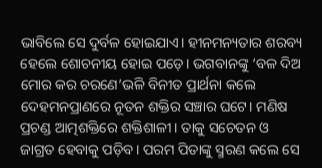ଭାବିଲେ ସେ ଦୁର୍ବଳ ହୋଇଯାଏ। ହୀନମନ୍ୟତାର ଶରବ୍ୟ ହେଲେ ଶୋଚନୀୟ ହୋଇ ପଡ଼େ। ଭଗବାନଙ୍କୁ ‘ବଳ ଦିଅ ମୋର କର ଚରଣେ’ଭଳି ବିନୀତ ପ୍ରାର୍ଥନା କଲେ ଦେହମନପ୍ରାଣରେ ନୂତନ ଶକ୍ତିର ସଞ୍ଚାର ଘଟେ। ମଣିଷ ପ୍ରଚଣ୍ଡ ଆତ୍ମଶକ୍ତିରେ ଶକ୍ତିଶାଳୀ। ତାକୁ ସଚେତନ ଓ ଜାଗ୍ରତ ହେବାକୁ ପଡ଼ିବ। ପରମ ପିତାଙ୍କୁ ସ୍ମରଣ କଲେ ସେ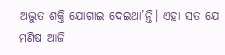ଅଦ୍ଭୁତ ଶକ୍ତି ଯୋଗାଇ ଦେଇଥା’ନ୍ତି। ଏହା ସତ ଯେ ମଣିଷ ଆଜି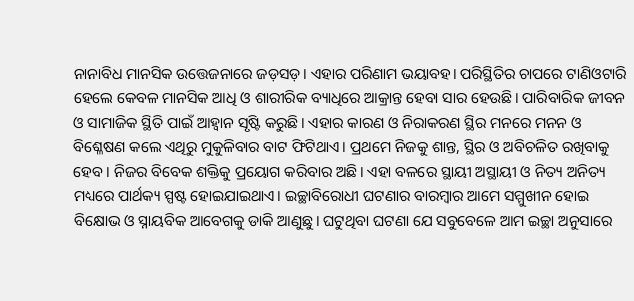ନାନାବିଧ ମାନସିକ ଉତ୍ତେଜନାରେ ଜଡ଼ସଡ଼। ଏହାର ପରିଣାମ ଭୟାବହ। ପରିସ୍ଥିତିର ଚାପରେ ଟାଣିଓଟାରି ହେଲେ କେବଳ ମାନସିକ ଆଧି ଓ ଶାରୀରିକ ବ୍ୟାଧିରେ ଆକ୍ରାନ୍ତ ହେବା ସାର ହେଉଛି। ପାରିବାରିକ ଜୀବନ ଓ ସାମାଜିକ ସ୍ଥିତି ପାଇଁ ଆହ୍ୱାନ ସୃଷ୍ଟି କରୁଛି। ଏହାର କାରଣ ଓ ନିରାକରଣ ସ୍ଥିର ମନରେ ମନନ ଓ ବିଶ୍ଳେଷଣ କଲେ ଏଥିରୁ ମୁକୁଳିବାର ବାଟ ଫିଟିଥାଏ। ପ୍ରଥମେ ନିଜକୁ ଶାନ୍ତ, ସ୍ଥିର ଓ ଅବିଚଳିତ ରଖିବାକୁ ହେବ। ନିଜର ବିବେକ ଶକ୍ତିକୁ ପ୍ରୟୋଗ କରିବାର ଅଛି। ଏହା ବଳରେ ସ୍ଥାୟୀ ଅସ୍ଥାୟୀ ଓ ନିତ୍ୟ ଅନିତ୍ୟ ମଧ୍ୟରେ ପାର୍ଥକ୍ୟ ସ୍ପଷ୍ଟ ହୋଇଯାଇଥାଏ। ଇଚ୍ଛାବିରୋଧୀ ଘଟଣାର ବାରମ୍ବାର ଆମେ ସମ୍ମୁଖୀନ ହୋଇ ବିକ୍ଷୋଭ ଓ ସ୍ନାୟବିକ ଆବେଗକୁ ଡାକି ଆଣୁଛୁ। ଘଟୁଥିବା ଘଟଣା ଯେ ସବୁବେଳେ ଆମ ଇଚ୍ଛା ଅନୁସାରେ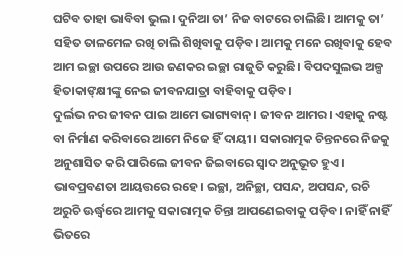ଘଟିବ ତାହା ଭାବିବା ଭୁଲ। ଦୁନିଆ ତା’ ନିଜ ବାଟରେ ଚାଲିଛି। ଆମକୁ ତା’ ସହିତ ତାଳମେଳ ରଖି ଚାଲି ଶିଖିବାକୁ ପଡ଼ିବ। ଆମକୁ ମନେ ରଖିବାକୁ ହେବ ଆମ ଇଚ୍ଛା ଉପରେ ଆଉ ଜଣକର ଇଚ୍ଛା ରାଜୁତି କରୁଛି। ବିପଦସୁଲଭ ଅଳ୍ପ ହିତାକାଙ୍‌କ୍ଷୀଙ୍କୁ ନେଇ ଜୀବନଯାତ୍ରା ବାହିବାକୁ ପଡ଼ିବ।
ଦୁର୍ଲଭ ନର ଜୀବନ ପାଇ ଆମେ ଭାଗ୍ୟବାନ୍‌‌। ଜୀବନ ଆମର। ଏହାକୁ ନଷ୍ଟ ବା ନିର୍ମାଣ କରିବାରେ ଆମେ ନିଜେ ହିଁ ଦାୟୀ। ସକାରାତ୍ମକ ଚିନ୍ତନରେ ନିଜକୁ ଅନୁଶାସିତ କରି ପାରିଲେ ଜୀବନ ଜିଇବାରେ ସ୍ୱାଦ ଅନୁଭୂତ ହୁଏ। ଭାବପ୍ରବଣତା ଆୟତ୍ତରେ ରହେ। ଇଚ୍ଛା, ଅନିଚ୍ଛା, ପସନ୍ଦ, ଅପସନ୍ଦ, ରଚି ଅରୁଚି ଊର୍ଦ୍ଧ୍ବରେ ଆମକୁ ସକାରାତ୍ମକ ଚିନ୍ତା ଆପଣେଇବାକୁ ପଡ଼ିବ। ନାହିଁ ନାହିଁ ଭିତରେ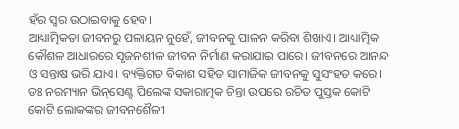ହଁର ସ୍ୱର ଉଠାଇବାକୁ ହେବ।
ଆଧ୍ୟାତ୍ମିକତା ଜୀବନରୁ ପଳାୟନ ନୁହେଁ, ଜୀବନକୁ ପାଳନ କରିବା ଶିଖାଏ। ଆଧ୍ୟାତ୍ମିକ କୌଶଳ ଆଧାରରେ ସୃଜନଶୀଳ ଜୀବନ ନିର୍ମାଣ କରାଯାଇ ପାରେ। ଜୀବନରେ ଆନନ୍ଦ ଓ ସନ୍ତାଷ ଭରି ଯାଏ। ବ୍ୟକ୍ତିଗତ ବିକାଶ ସହିତ ସାମାଜିକ ଜୀବନକୁ ସୁସଂହତ କରେ। ଡଃ ନରମ୍ୟାନ ଭିନ୍‌‌ସେଣ୍ଟ ପିଲେଙ୍କ ସକାରାତ୍ମକ ଚିନ୍ତା ଉପରେ ରଚିତ ପୁସ୍ତକ କୋଟି କୋଟି ଲୋକଙ୍କର ଜୀବନଶୈଳୀ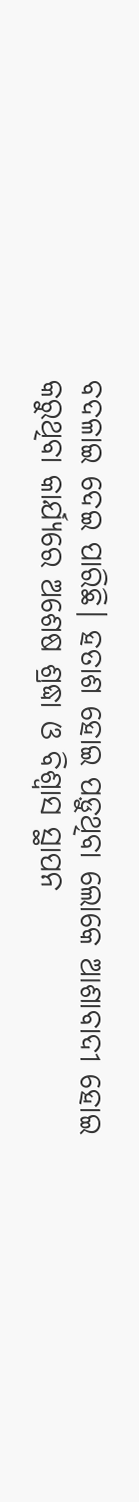ବଦଳାଇ ଦେଇ ପାରିଛି। ହତାଶ ହୋଇ ପଡ଼ୁଥିବା ଲୋକେ ଆଶାବାଦୀ ହୋଇ କରୁଥିବା କାର୍ଯ୍ୟରେ ଅଶେଷ ଶ୍ରଦ୍ଧା ଓ ବିଶ୍ୱାସ ସ୍ଥାପନ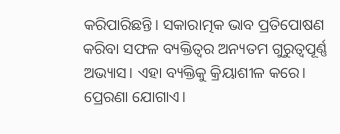କରିପାରିଛନ୍ତି। ସକାରାତ୍ମକ ଭାବ ପ୍ରତିପୋଷଣ କରିବା ସଫଳ ବ୍ୟକ୍ତିତ୍ୱର ଅନ୍ୟତମ ଗୁରୁତ୍ୱପୂର୍ଣ୍ଣ ଅଭ୍ୟାସ। ଏହା ବ୍ୟକ୍ତିକୁ କ୍ରିୟାଶୀଳ କରେ। ପ୍ରେରଣା ଯୋଗାଏ।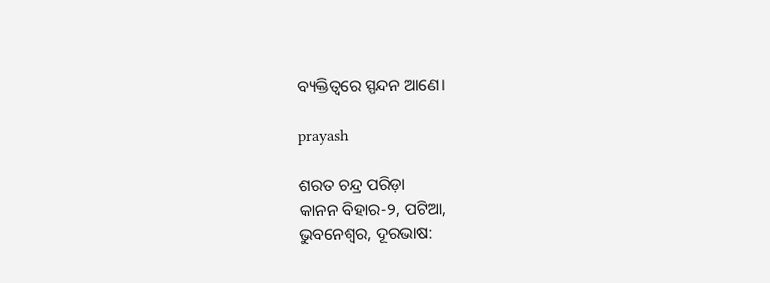ବ୍ୟକ୍ତିତ୍ୱରେ ସ୍ପନ୍ଦନ ଆଣେ।

prayash

ଶରତ ଚନ୍ଦ୍ର ପରିଡ଼ା
କାନନ ବିହାର-୨, ପଟିଆ,
ଭୁବନେଶ୍ୱର, ଦୂରଭାଷ: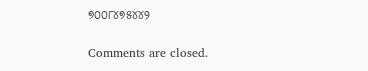୭୦୦୮୪୭୫୪୪୨

Comments are closed.